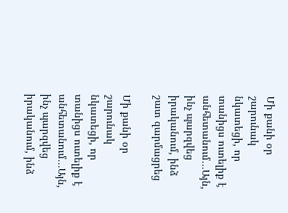Մի քանի օր շարունակ նկատեցի, որ տանիցս ուտելիք է անհետանում․․․Այն, ինչ պարզվեց իրականում, ինձ շատ զարմացրեց

Մի քանի օր շարունակ նկատեցի, որ տանիցս ուտելիք է անհետանում․․․Այն, ինչ պարզվեց իրականում, ինձ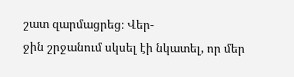շատ զարմացրեց։ Վեր-
ջին շրջանում սկսել էի նկատել, որ մեր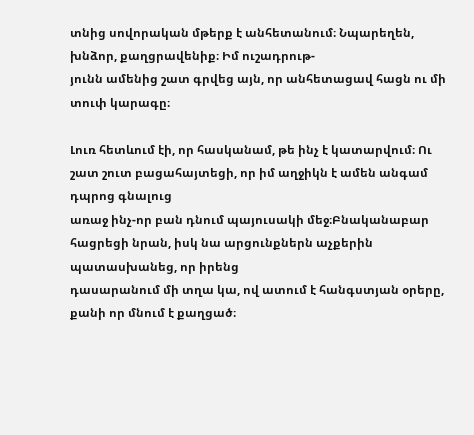տնից սովորական մթերք է անհետանում։ Նպարեղեն, խնձոր, քաղցրավենիք։ Իմ ուշադրութ-
յունն ամենից շատ գրվեց այն, որ անհետացավ հացն ու մի տուփ կարագը։

Լուռ հետևում էի, որ հասկանամ, թե ինչ է կատարվում։ Ու շատ շուտ բացահայտեցի, որ իմ աղջիկն է ամեն անգամ դպրոց գնալուց
առաջ ինչ-որ բան դնում պայուսակի մեջ։Բնականաբար հացրեցի նրան, իսկ նա արցունքներն աչքերին պատասխանեց, որ իրենց
դասարանում մի տղա կա, ով ատում է հանգստյան օրերը, քանի որ մնում է քաղցած։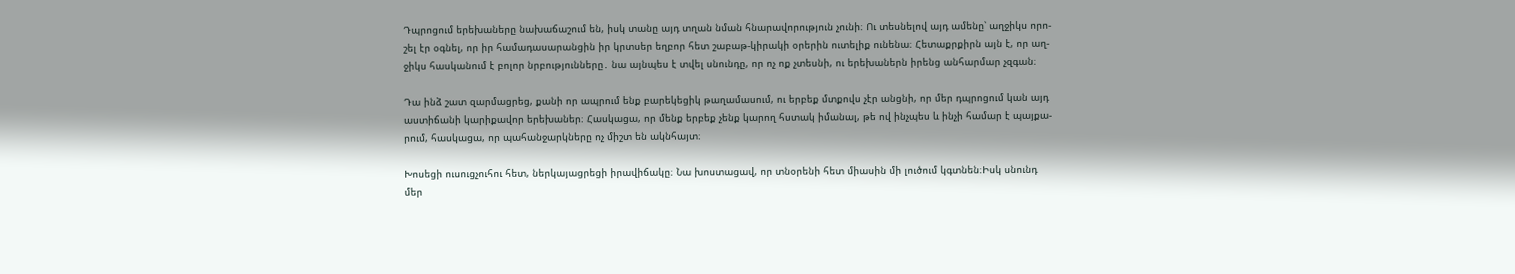Դպրոցում երեխաները նախաճաշում են, իսկ տանը այդ տղան նման հնարավորություն չունի։ Ու տեսնելով այդ ամենը՝ աղջիկս որո-
շել էր օգնել, որ իր համադասարանցին իր կրտսեր եղբոր հետ շաբաթ-կիրակի օրերին ուտելիք ունենա։ Հետաքրքիրն այն է, որ աղ-
ջիկս հասկանում է բոլոր նրբությունները․ նա այնպես է տվել սնունդը, որ ոչ ոք չտեսնի, ու երեխաներն իրենց անհարմար չզգան։

Դա ինձ շատ զարմացրեց, քանի որ ապրում ենք բարեկեցիկ թաղամասում, ու երբեք մտքովս չէր անցնի, որ մեր դպրոցում կան այդ
աստիճանի կարիքավոր երեխաներ։ Հասկացա, որ մենք երբեք չենք կարող հստակ իմանալ, թե ով ինչպես և ինչի համար է պայքա-
րում, հասկացա, որ պահանջարկները ոչ միշտ են ակնհայտ։

Խոսեցի ուսուցչուհու հետ, ներկայացրեցի իրավիճակը։ Նա խոստացավ, որ տնօրենի հետ միասին մի լուծում կգտնեն։Իսկ սնունդ
մեր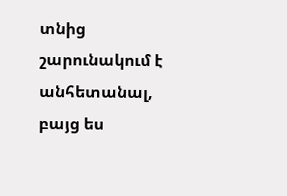տնից շարունակում է անհետանալ, բայց ես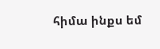հիմա ինքս եմ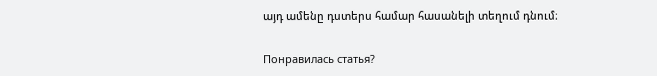այդ ամենը դստերս համար հասանելի տեղում դնում։

Понравилась статья?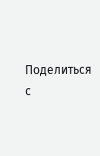Поделиться с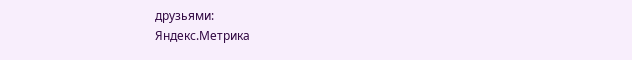друзьями:
Яндекс.Метрика